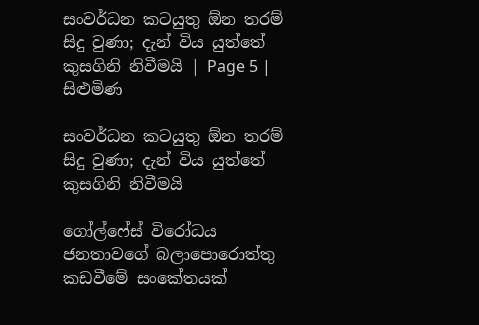සංවර්ධන කටයුතු ඕන තරම් සිදු වුණා; දැන් විය යුත්තේ කුසගිනි නිවීමයි | Page 5 | සිළුමිණ

සංවර්ධන කටයුතු ඕන තරම් සිදු වුණා; දැන් විය යුත්තේ කුසගිනි නිවීමයි

ගෝල්ෆේස් විරෝධය ජනතාවගේ බලාපොරොත්තු කඩවීමේ සංකේතයක්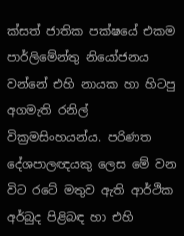ක්සත් ජාතික පක්ෂයේ එකම පාර්ලිමේන්තු නියෝජනය වන්නේ එහි නායක හා හිටපු අගමැති රනිල් වික්‍රමසිංහයන්ය. පරිණත දේශපාලඥයකු ලෙස මේ වන විට රටේ මතුව ඇති ආර්ථික අර්බුද පිළිබඳ හා එහි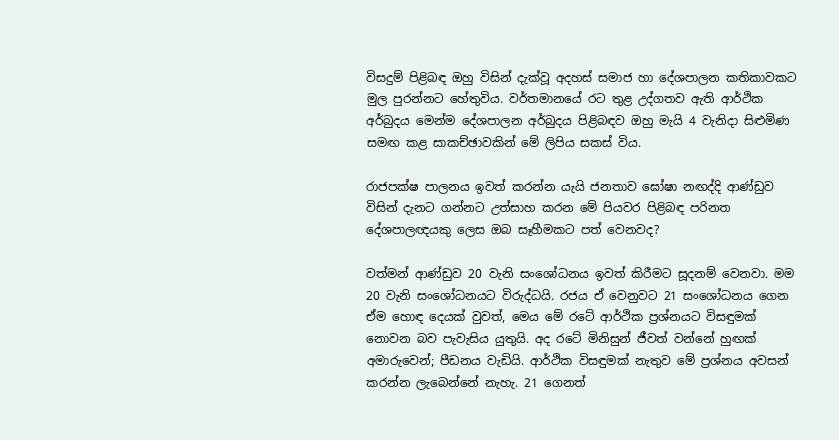විසදුම් පිළිබඳ ඔහු විසින් දැක්වූ අදහස් සමාජ හා දේශපාලන කතිකාවකට මුල පුරන්නට හේතුවිය. වර්තමානයේ රට තුළ උද්ගතව ඇති ආර්ථික අර්බුදය මෙන්ම දේශපාලන අර්බුදය පිළිබඳව ඔහු මැයි 4 වැනිදා සිළුමිණ සමඟ කළ සාකච්ඡාවකින් මේ ලිපිය සකස් විය.

රාජපක්ෂ පාලනය ඉවත් කරන්න යැයි ජනතාව ඝෝෂා නඟද්දි ආණ්ඩුව විසින් දැනට ගන්නට උත්සාහ කරන මේ පියවර පිළිබඳ පරිනත දේශපාලඥයකු ලෙස ඔබ සෑහීමකට පත් වෙනවද?

වත්මන් ආණ්ඩුව 20 වැනි සංශෝධනය ඉවත් කිරීමට සූදනම් වෙනවා. මම 20 වැනි සංශෝධනයට විරුද්ධයි. රජය ඒ වෙනුවට 21 සංශෝධනය ගෙන ඒම හොඳ දෙයක් වුවත්, මෙය මේ රටේ ආර්ථික ප්‍රශ්නයට විසඳුමක් නොවන බව පැවැසිය යුතුයි. අද රටේ මිනිසුන් ජීවත් වන්නේ හුඟක් අමාරුවෙන්; පීඩනය වැඩියි. ආර්ථික විසඳුමක් නැතුව මේ ප්‍රශ්නය අවසන් කරන්න ලැබෙන්නේ නැහැ. 21 ගෙනත්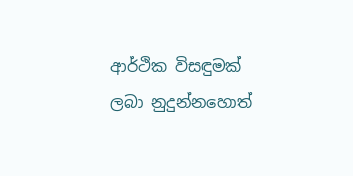ආර්ථික විසඳුමක් ලබා නුදුන්නහොත්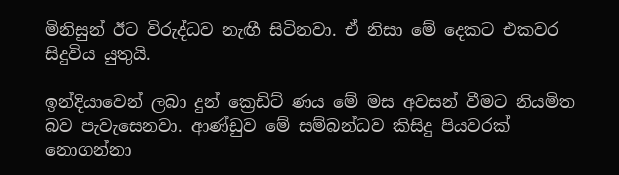මිනිසුන් ඊට විරුද්ධව නැඟී සිටිනවා. ඒ නිසා මේ දෙකට එකවර සිදුවිය යුතුයි.

ඉන්දියාවෙන් ලබා දුන් ක්‍රෙඩිට් ණය මේ මස අවසන් වීමට නියමිත බව පැවැසෙනවා. ආණ්ඩුව මේ සම්බන්ධව කිසිදු පියවරක් නොගන්නා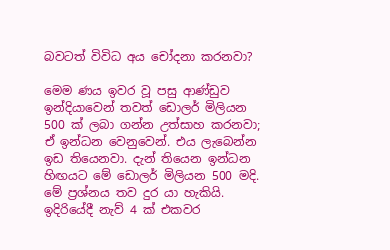බවටත් විවිධ අය චෝදනා කරනවා?

මෙම ණය ඉවර වූ පසු ආණ්ඩුව ඉන්දියාවෙන් තවත් ඩොලර් මිලියන 500 ක් ලබා ගන්න උත්සාහ කරනවා; ඒ ඉන්ධන වෙනුවෙන්. එය ලැබෙන්න ඉඩ තියෙනවා. දැන් තියෙන ඉන්ධන හිඟයට මේ ඩොලර් මිලියන 500 මදි. මේ ප්‍රශ්නය තව දුර යා හැකියි. ඉදිරියේදී නැව් 4 ක් එකවර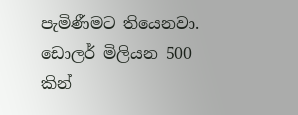පැමිණීමට තියෙනවා. ඩොලර් මිලියන 500 කින්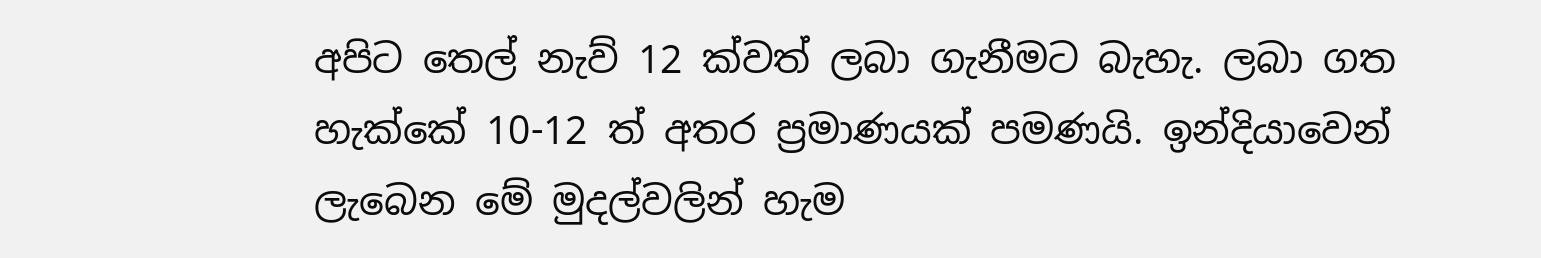අපිට තෙල් නැව් 12 ක්වත් ලබා ගැනීමට බැහැ. ලබා ගත හැක්කේ 10-12 ත් අතර ප්‍රමාණයක් පමණයි. ඉන්දියාවෙන් ලැබෙන මේ මුදල්වලින් හැම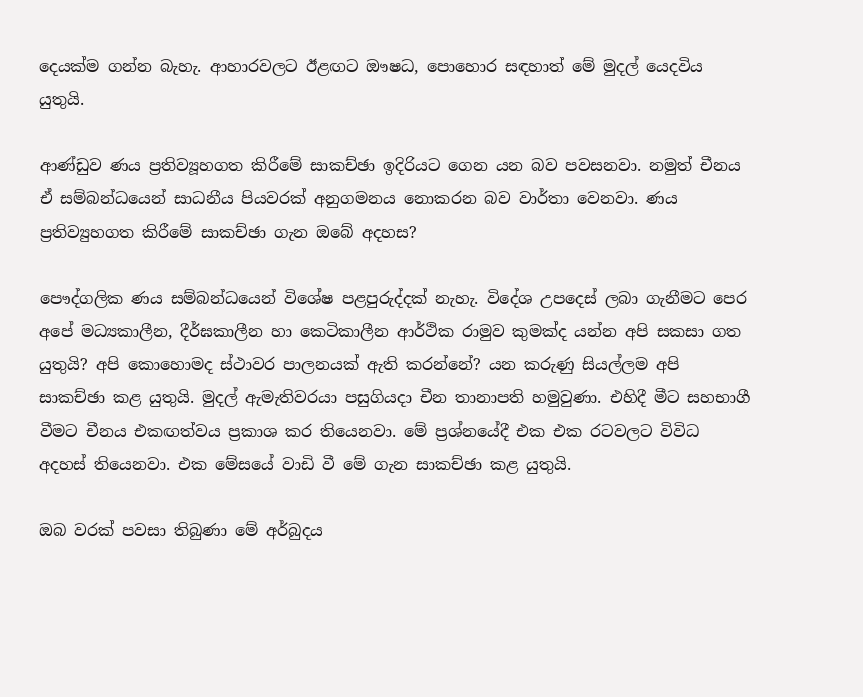දෙයක්ම ගන්න බැහැ. ආහාරවලට ඊළඟට ඖෂධ, පොහොර සඳහාත් මේ මුදල් යෙදවිය යුතුයි.

ආණ්ඩුව ණය ප්‍රතිව්‍යූහගත කිරීමේ සාකච්ඡා ඉදිරියට ගෙන යන බව පවසනවා. නමුත් චීනය ඒ සම්බන්ධයෙන් සාධනීය පියවරක් අනුගමනය නොකරන බව වාර්තා වෙනවා. ණය ප්‍රතිව්‍යුහගත කිරීමේ සාකච්ඡා ගැන ඔබේ අදහස?

පෞද්ගලික ණය සම්බන්ධයෙන් විශේෂ පළපුරුද්දක් නැහැ. විදේශ උපදෙස් ලබා ගැනීමට පෙර අපේ මධ්‍යකාලීන, දීර්ඝකාලීන හා කෙටිකාලීන ආර්ථික රාමුව කුමක්ද යන්න අපි සකසා ගත යුතුයි? අපි කොහොමද ස්ථාවර පාලනයක් ඇති කරන්නේ? යන කරුණු සියල්ලම අපි සාකච්ඡා කළ යුතුයි. මුදල් ඇමැතිවරයා පසුගියදා චීන තානාපති හමුවුණා. එහිදී මීට සහභාගී වීමට චීනය එකඟත්වය ප්‍රකාශ කර තියෙනවා. මේ ප්‍රශ්නයේදී එක එක රටවලට විවිධ අදහස් තියෙනවා. එක මේසයේ වාඩි වී මේ ගැන සාකච්ඡා කළ යුතුයි.

ඔබ වරක් පවසා තිබුණා මේ අර්බුදය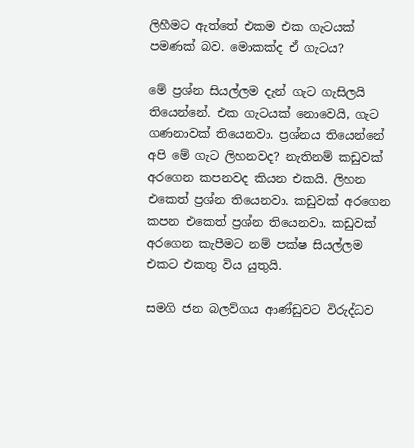ලිහීමට ඇත්තේ එකම එක ගැටයක් පමණක් බව. මොකක්ද ඒ ගැටය?

මේ ප්‍රශ්න සියල්ලම දැන් ගැට ගැසිලයි තියෙන්නේ. එක ගැටයක් නොවෙයි, ගැට ගණනාවක් තියෙනවා. ප්‍රශ්නය තියෙන්නේ අපි මේ ගැට ලිහනවද? නැතිනම් කඩුවක් අරගෙන කපනවද කියන එකයි. ලිහන එකෙත් ප්‍රශ්න තියෙනවා. කඩුවක් අරගෙන කපන එකෙත් ප්‍රශ්න තියෙනවා. කඩුවක් අරගෙන කැපීමට නම් පක්ෂ සියල්ලම එකට එකතු විය යුතුයි.

සමගි ජන බලව්ගය ආණ්ඩුවට විරුද්ධව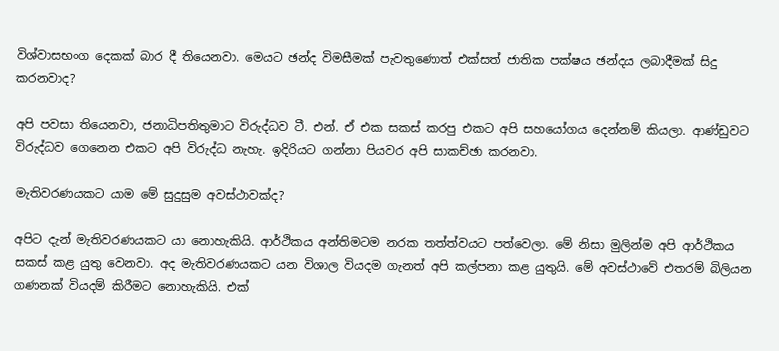විශ්වාසභංග දෙකක් බාර දී තියෙනවා. මෙයට ඡන්ද විමසීමක් පැවතුණොත් එක්සත් ජාතික පක්ෂය ඡන්දය ලබාදීමක් සිදු කරනවාද?

අපි පවසා තියෙනවා, ජනාධිපතිතුමාට විරුද්ධව ටී. එන්. ඒ එක සකස් කරපු එකට අපි සහයෝගය දෙන්නම් කියලා. ආණ්ඩුවට විරුද්ධව ගෙනෙන එකට අපි විරුද්ධ නැහැ. ඉදිරියට ගන්නා පියවර අපි සාකච්ඡා කරනවා.

මැතිවරණයකට යාම මේ සුදුසුම අවස්ථාවක්ද?

අපිට දැන් මැතිවරණයකට යා නොහැකියි. ආර්ථිකය අන්තිමටම නරක තත්ත්වයට පත්වෙලා. මේ නිසා මුලින්ම අපි ආර්ථිකය සකස් කළ යුතු වෙනවා. අද මැතිවරණයකට යන විශාල වියදම ගැනත් අපි කල්පනා කළ යුතුයි. මේ අවස්ථාවේ එතරම් බිලියන ගණනක් වියදම් කිරීමට නොහැකියි. එක්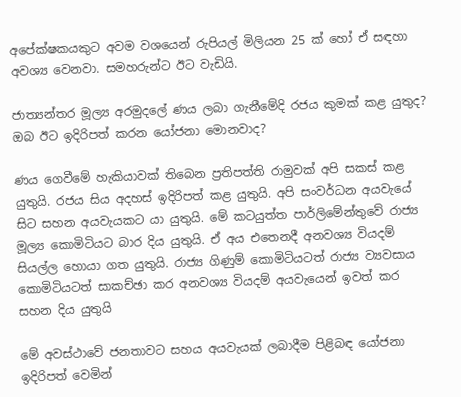අපේක්ෂකයකුට අවම වශයෙන් රුපියල් මිලියන 25 ක් හෝ ඒ සඳහා අවශ්‍ය වෙනවා. සමහරුන්ට ඊට වැඩියි.

ජාත්‍යන්තර මූල්‍ය අරමුදලේ ණය ලබා ගැනීමේදි රජය කුමක් කළ යුතුද? ඔබ ඊට ඉදිරිපත් කරන යෝජනා මොනවාද?

ණය ගෙවීමේ හැකියාවක් තිබෙන ප්‍රතිපත්ති රාමුවක් අපි සකස් කළ යුතුයි. රජය සිය අදහස් ඉදිරිපත් කළ යුතුයි. අපි සංවර්ධන අයවැයේ සිට සහන අයවැයකට යා යුතුයි. මේ කටයුත්ත පාර්ලිමේන්තුවේ රාජ්‍ය මූල්‍ය කොමිටියට බාර දිය යුතුයි. ඒ අය එතෙනදී අනවශ්‍ය වියදම් සියල්ල හොයා ගත යුතුයි. රාජ්‍ය ගිණුම් කොමිටියටත් රාජ්‍ය ව්‍යවසාය කොමිටියටත් සාකච්ඡා කර අනවශ්‍ය වියදම් අයවැයෙන් ඉවත් කර සහන දිය යුතුයි

මේ අවස්ථාවේ ජනතාවට සහය අයවැයක් ලබාදීම පිළිබඳ යෝජනා ඉදිරිපත් වෙමින්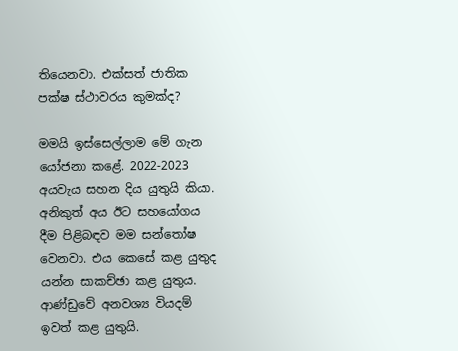තියෙනවා. එක්සත් ජාතික පක්ෂ ස්ථාවරය කුමක්ද?

මමයි ඉස්සෙල්ලාම මේ ගැන යෝජනා කළේ. 2022-2023 අයවැය සහන දිය යුතුයි කියා. අනිකුත් අය ඊට සහයෝගය දීම පිළිබඳව මම සන්තෝෂ වෙනවා. එය කෙසේ කළ යුතුද යන්න සාකච්ඡා කළ යුතුය. ආණ්ඩුවේ අනවශ්‍ය වියදම් ඉවත් කළ යුතුයි.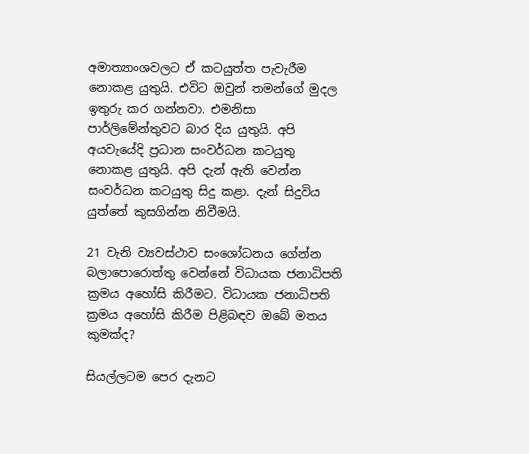අමාත්‍යාංශවලට ඒ කටයුත්ත පැවැරීම නොකළ යුතුයි. එවිට ඔවුන් තමන්ගේ මුදල ඉතුරු කර ගන්නවා. එමනිසා පාර්ලිමේන්තුවට බාර දිය යුතුයි. අපි අයවැයේදි ප්‍රධාන සංවර්ධන කටයුතු නොකළ යුතුයි. අපි දැන් ඇති වෙන්න සංවර්ධන කටයුතු සිදු කළා. දැන් සිදුවිය යුත්තේ කුසගින්න නිවීමයි.

21 වැනි ව්‍යවස්ථාව සංශෝධනය ගේන්න බලාපොරොත්තු වෙන්නේ විධායක ජනාධිපති ක්‍රමය අහෝසි කිරීමට. විධායක ජනාධිපති ක්‍රමය අහෝසි කිරීම පිළිබඳව ඔබේ මතය කුමක්ද?

සියල්ලටම පෙර දැනට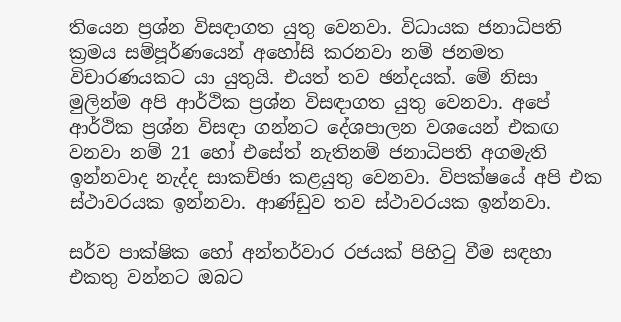තියෙන ප්‍රශ්න විසඳාගත යුතු වෙනවා. විධායක ජනාධිපති ක්‍රමය සම්පූර්ණයෙන් අහෝසි කරනවා නම් ජනමත විචාරණයකට යා යුතුයි. එයත් තව ඡන්දයක්. මේ නිසා මුලින්ම අපි ආර්ථික ප්‍රශ්න විසඳාගත යුතු වෙනවා. අපේ ආර්ථික ප්‍රශ්න විසඳා ගන්නට දේශපාලන වශයෙන් එකඟ වනවා නම් 21 හෝ එසේත් නැතිනම් ජනාධිපති අගමැති ඉන්නවාද නැද්ද සාකච්ඡා කළයුතු වෙනවා. විපක්ෂයේ අපි එක ස්ථාවරයක ඉන්නවා. ආණ්ඩුව තව ස්ථාවරයක ඉන්නවා.

සර්ව පාක්ෂික හෝ අන්තර්වාර රජයක් පිහිටු වීම සඳහා එකතු වන්නට ඔබට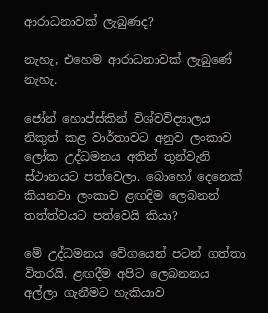ආරාධනාවක් ලැබුණද?

නැහැ, එහෙම ආරාධනාවක් ලැබුණේ නැහැ.

ජෝන් හොප්ස්කින් විශ්වවිද්‍යාලය නිකුත් කළ වාර්තාවට අනුව ලංකාව ලෝක උද්ධමනය අතින් තුන්වැනි ස්ථානයට පත්වෙලා. බොහෝ දෙනෙක් කියනවා ලංකාව ළඟදිම ලෙබනන් තත්ත්වයට පත්වෙයි කියා?

මේ උද්ධමනය වේගයෙන් පටන් ගත්තා විතරයි. ළඟදීම අපිට ලෙබනනය අල්ලා ගැනීමට හැකියාව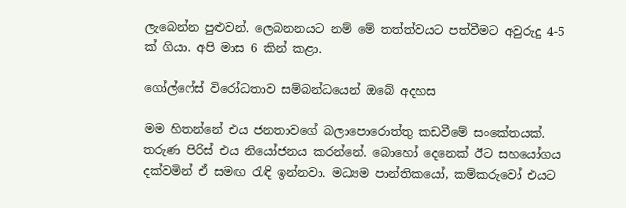ලැබෙන්න පුළුවන්. ලෙබනනයට නම් මේ තත්ත්වයට පත්වීමට අවුරුදු 4-5 ක් ගියා. අපි මාස 6 කින් කළා.

ගෝල්ෆේස් විරෝධතාව සම්බන්ධයෙන් ඔබේ අදහස

මම හිතන්නේ එය ජනතාවගේ බලාපොරොත්තු කඩවීමේ සංකේතයක්. තරුණ පිරිස් එය නියෝජනය කරන්නේ. බොහෝ දෙනෙක් ඊට සහයෝගය දක්වමින් ඒ සමඟ රැඳි ඉන්නවා. මධ්‍යම පාන්තිකයෝ, කම්කරුවෝ එයට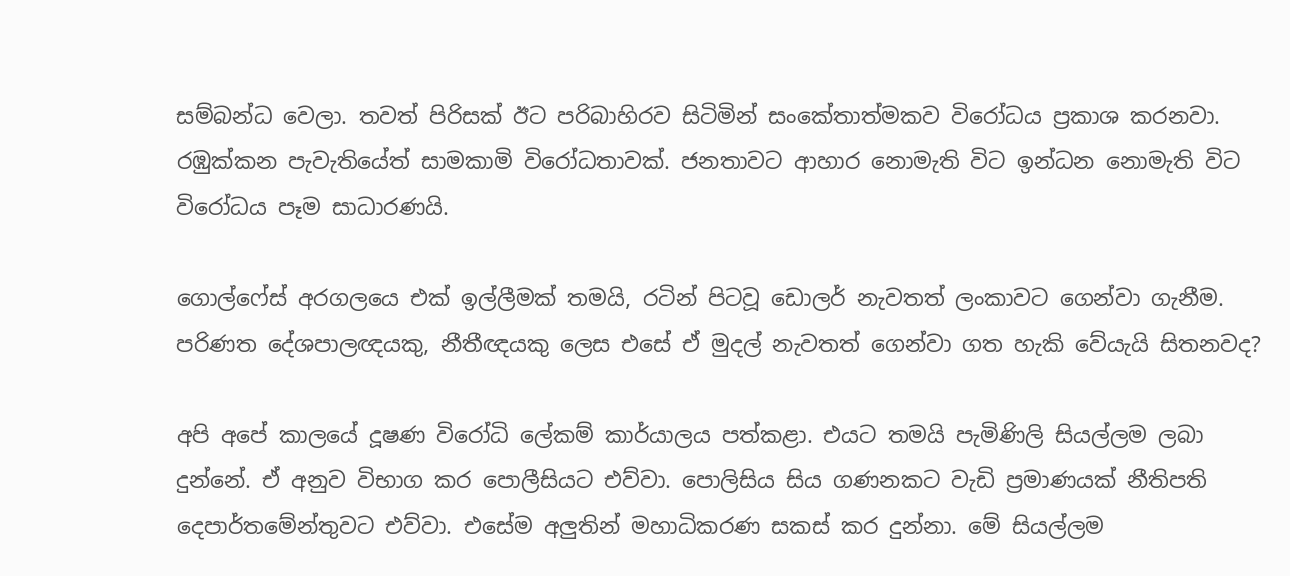සම්බන්ධ වෙලා. තවත් පිරිසක් ඊට පරිබාහිරව සිටිමින් සංකේතාත්මකව විරෝධය ප්‍රකාශ කරනවා. රඹුක්කන පැවැතියේත් සාමකාමි විරෝධතාවක්. ජනතාවට ආහාර නොමැති විට ඉන්ධන නොමැති විට විරෝධය පෑම සාධාරණයි.

ගොල්ෆේස් අරගලයෙ එක් ඉල්ලීමක් තමයි, රටින් පිටවූ ඩොලර් නැවතත් ලංකාවට ගෙන්වා ගැනීම. පරිණත දේශපාලඥයකු, නීතීඥයකු ලෙස එසේ ඒ මුදල් නැවතත් ගෙන්වා ගත හැකි වේයැයි සිතනවද?

අපි අපේ කාලයේ දූෂණ විරෝධි ලේකම් කාර්යාලය පත්කළා. එයට තමයි පැමිණිලි සියල්ලම ලබා දුන්නේ. ඒ අනුව විභාග කර පොලීසියට එව්වා. පොලිසිය සිය ගණනකට වැඩි ප්‍රමාණයක් නීතිපති දෙපාර්තමේන්තුවට එව්වා. එසේම අලුතින් මහාධිකරණ සකස් කර දුන්නා. මේ සියල්ලම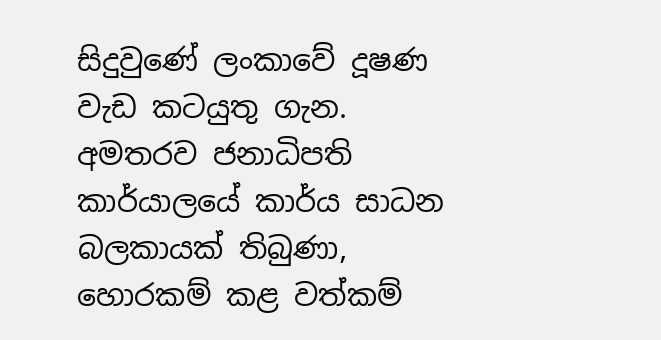සිදුවුණේ ලංකාවේ දූෂණ වැඩ කටයුතු ගැන. අමතරව ජනාධිපති කාර්යාලයේ කාර්ය සාධන බලකායක් තිබුණා, හොරකම් කළ වත්කම්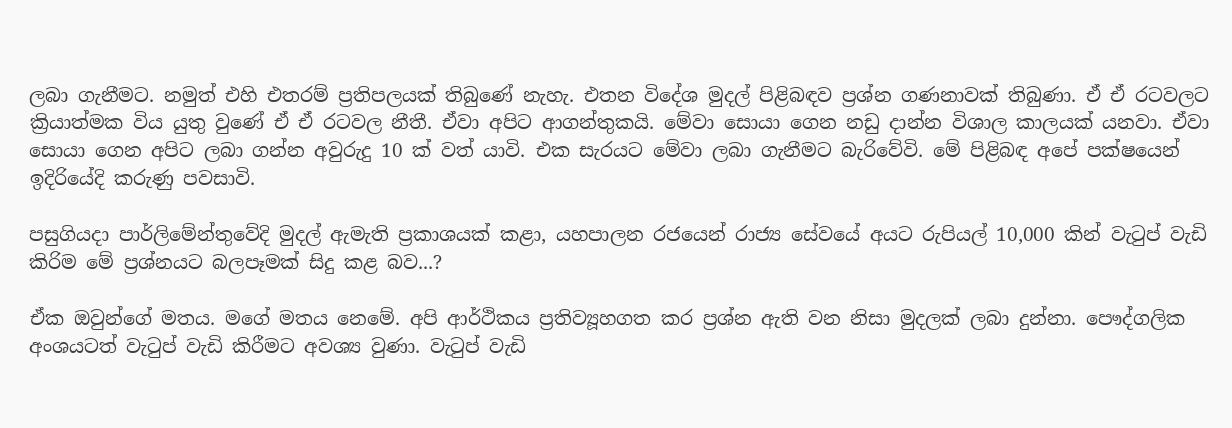ලබා ගැනීමට. නමුත් එහි එතරම් ප්‍රතිපලයක් තිබුණේ නැහැ. එතන විදේශ මුදල් පිළිබඳව ප්‍රශ්න ගණනාවක් තිබුණා. ඒ ඒ රටවලට ක්‍රියාත්මක විය යුතු වුණේ ඒ ඒ රටවල නීතී. ඒවා අපිට ආගන්තුකයි. මේවා සොයා ගෙන නඩු දාන්න විශාල කාලයක් යනවා. ඒවා සොයා ගෙන අපිට ලබා ගන්න අවුරුදු 10 ක් වත් යාවි. එක සැරයට මේවා ලබා ගැනීමට බැරිවේවි. මේ පිළිබඳ අපේ පක්ෂයෙන් ඉදිරියේදි කරුණු පවසාවි.

පසුගියදා පාර්ලිමේන්තුවේදි මුදල් ඇමැති ප්‍රකාශයක් කළා, යහපාලන රජයෙන් රාජ්‍ය සේවයේ අයට රුපියල් 10,000 කින් වැටුප් වැඩි කිරිම මේ ප්‍රශ්නයට බලපෑමක් සිදු කළ බව...?

ඒක ඔවුන්ගේ මතය. මගේ මතය නෙමේ. අපි ආර්ථිකය ප්‍රතිව්‍යූහගත කර ප්‍රශ්න ඇති වන නිසා මුදලක් ලබා දුන්නා. පෞද්ගලික අංශයටත් වැටුප් වැඩි කිරීමට අවශ්‍ය වුණා. වැටුප් වැඩි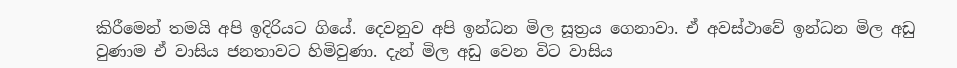කිරීමෙන් තමයි අපි ඉදිරියට ගියේ. දෙවනුව අපි ඉන්ධන මිල සූත්‍රය ගෙනාවා. ඒ අවස්ථාවේ ඉන්ධන මිල අඩු වුණාම ඒ වාසිය ජනතාවට හිමිවුණා. දැන් මිල අඩු වෙන විට වාසිය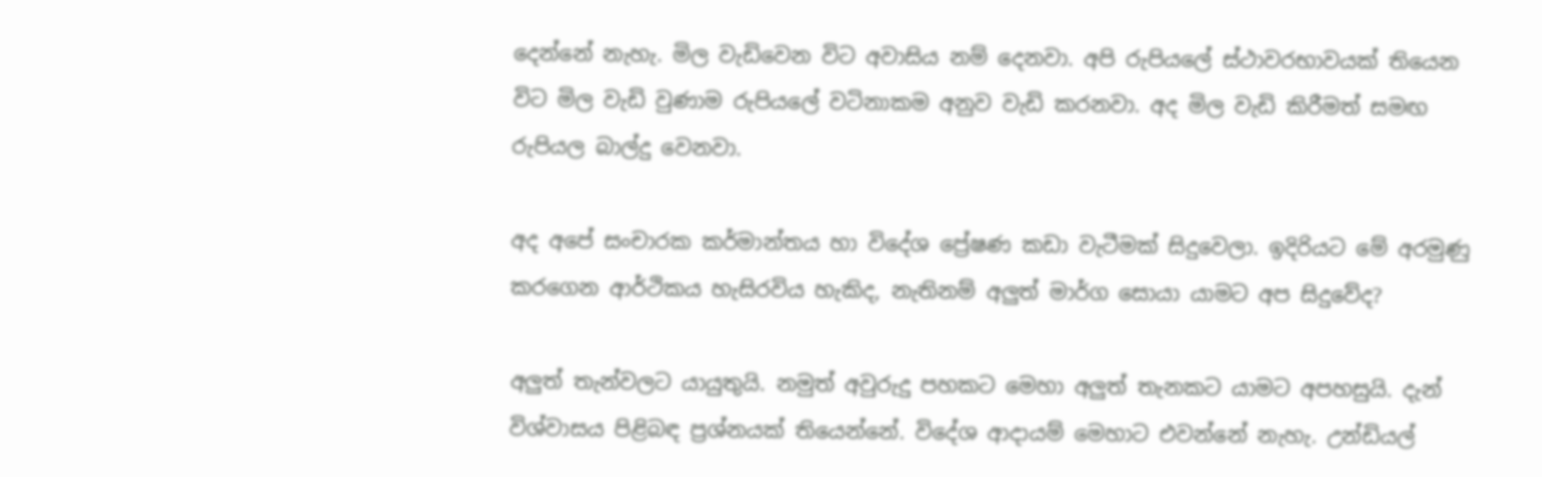දෙන්නේ නැහැ. මිල වැඩිවෙන විට අවාසිය නම් දෙනවා. අපි රුපියලේ ස්ථාවරභාවයක් තියෙන විට මිල වැඩි වුණාම රුපියලේ වටිනාකම අනුව වැඩි කරනවා. අද මිල වැඩි කිරීමත් සමඟ රුපියල බාල්දු වෙනවා.

අද අපේ සංචාරක කර්මාන්තය හා විදේශ ප්‍රේෂණ කඩා වැටීමක් සිදුවෙලා. ඉදිරියට මේ අරමුණු කරගෙන ආර්ථිකය හැසිරවිය හැකිද, නැතිනම් අලුත් මාර්ග සොයා යාමට අප සිදුවේද?

අලුත් තැන්වලට යායුතුයි. නමුත් අවුරුදු පහකට මෙහා අලුත් තැනකට යාමට අපහසුයි. දැන් විශ්වාසය පිළිබඳ ප්‍රශ්නයක් තියෙන්නේ. විදේශ ආදායම් මෙහාට එවන්නේ නැහැ. උන්ඩියල්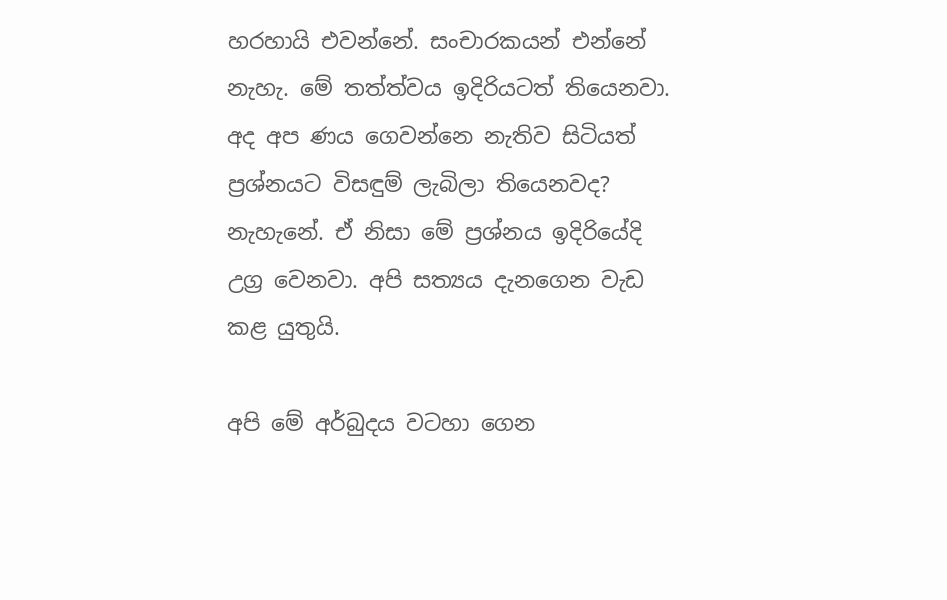හරහායි එවන්නේ. සංචාරකයන් එන්නේ නැහැ. මේ තත්ත්වය ඉදිරියටත් තියෙනවා. අද අප ණය ගෙවන්නෙ නැතිව සිටියත් ප්‍රශ්නයට විසඳුම් ලැබිලා තියෙනවද? නැහැනේ. ඒ නිසා මේ ප්‍රශ්නය ඉදිරියේදි උග්‍ර වෙනවා. අපි සත්‍යය දැනගෙන වැඩ කළ යුතුයි.

අපි මේ අර්බුදය වටහා ගෙන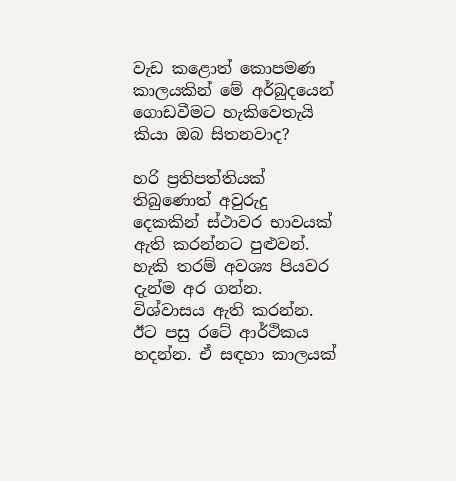වැඩ කළොත් කොපමණ කාලයකින් මේ අර්බුදයෙන් ගොඩවීමට හැකිවෙතැයි කියා ඔබ සිතනවාද?

හරි ප්‍රතිපත්තියක් තිබුණොත් අවුරුදු දෙකකින් ස්ථාවර භාවයක් ඇති කරන්නට පුළුවන්. හැකි තරම් අවශ්‍ය පියවර දැන්ම අර ගන්න. විශ්වාසය ඇති කරන්න. ඊට පසු රටේ ආර්ථිකය හදන්න. ඒ සඳහා කාලයක්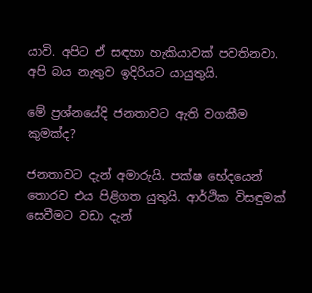යාවි. අපිට ඒ සඳහා හැකියාවක් පවතිනවා. අපි බය නැතුව ඉදිරියට යායුතුයි.

මේ ප්‍රශ්නයේදි ජනතාවට ඇති වගකීම කුමක්ද?

ජනතාවට දැන් අමාරුයි. පක්ෂ භේදයෙන් තොරව එය පිළිගත යුතුයි. ආර්ථික විසඳුමක් සෙවීමට වඩා දැන්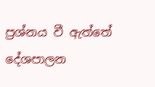ප්‍රශ්නය වී ඇත්තේ දේශපාලන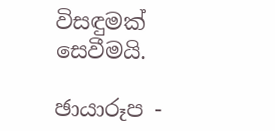විසඳුමක් සෙවීමයි.

ඡායාරූප -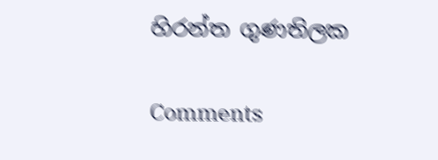හිරන්ත ගුණතිලක

Comments